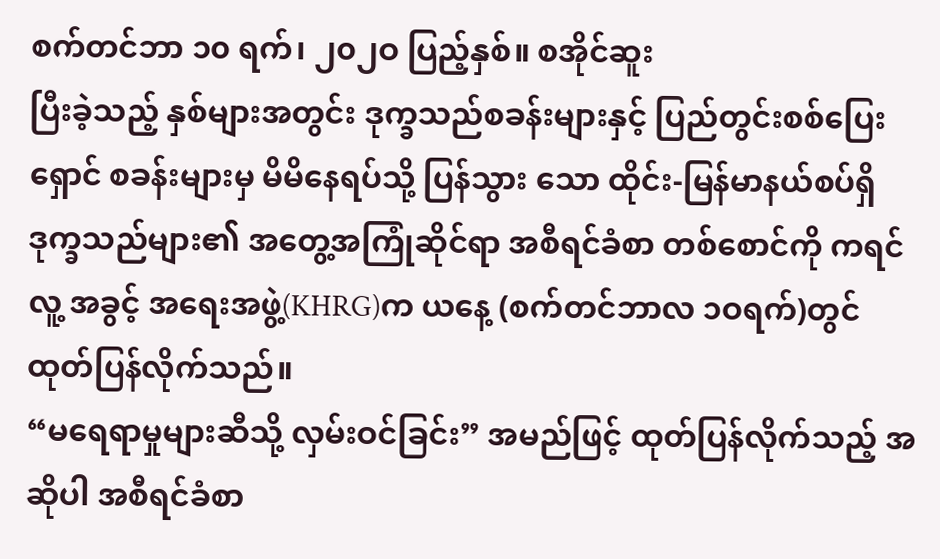စက်တင်ဘာ ၁၀ ရက်၊ ၂၀၂ဝ ပြည့်နှစ်။ စအိုင်ဆူး
ပြီးခဲ့သည့် နှစ်များအတွင်း ဒုက္ခသည်စခန်းများနှင့် ပြည်တွင်းစစ်ပြေးရှောင် စခန်းများမှ မိမိနေရပ်သို့ ပြန်သွား သော ထိုင်း-မြန်မာနယ်စပ်ရှိ ဒုက္ခသည်များ၏ အတွေ့အကြုံဆိုင်ရာ အစီရင်ခံစာ တစ်စောင်ကို ကရင်လူ့ အခွင့် အရေးအဖွဲ့(KHRG)က ယနေ့ (စက်တင်ဘာလ ၁ဝရက်)တွင် ထုတ်ပြန်လိုက်သည်။
“မရေရာမှုများဆီသို့ လှမ်းဝင်ခြင်း” အမည်ဖြင့် ထုတ်ပြန်လိုက်သည့် အဆိုပါ အစီရင်ခံစာ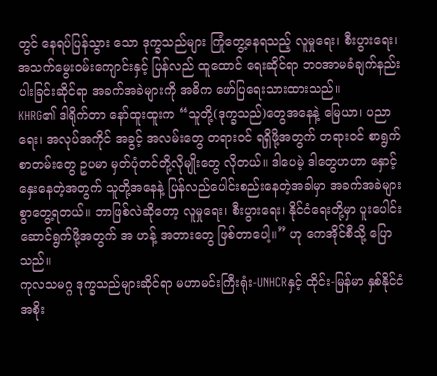တွင် နေရပ်ပြန်သွား သော ဒုက္ခသည်များ ကြုံတွေ့နေရသည့် လူမှုရေး၊ စီးပွားရေး၊ အသက်မွေးဝမ်းကျောင်းနှင့် ပြန်လည် ထူထောင် ရေးဆိုင်ရာ ဘဝအာမခံချက်နည်းပါးခြင်းဆိုင်ရာ အခက်အခဲများကို အဓိက ဖော်ပြရေးသားထားသည်။
KHRG၏ ဒါရိုက်တာ နော်ထူးထူးက “သူတို့(ဒုက္ခသည်)တွေအနေနဲ့ မြေယာ၊ ပညာရေး၊ အလုပ်အကိုင် အခွင့် အလမ်းတွေ တရားဝင် ရရှိဖို့အတွက် တရားဝင် စာရွက်စာတမ်းတွေ ဥပမာ မှတ်ပုံတင်တို့လိုမျိုးတွေ လိုတယ်။ ဒါပေမဲ့ ဒါတွေဟဟာ နှောင့်နှေးနေတဲ့အတွက် သူတို့အနေနဲ့ ပြန်လည်ပေါင်းစည်းနေတဲ့အခါမှာ အခက်အခဲများ စွာတွေ့ရတယ်။ ဘာဖြစ်လဲဆိုတော့ လူမှုရေး၊ စီးပွားရေး၊ နိုင်ငံရေးတို့မှာ ပူးပေါင်းဆောင်ရွက်ဖို့အတွက် အ ဟန့် အတားတွေ ဖြစ်တာပေါ့။” ဟု ကေအိုင်စီသို့ ပြောသည်။
ကုလသမဂ္ဂ ဒုက္ခသည်များဆိုင်ရာ မဟာမင်းကြီးရုံး-UNHCRနှင့် ထိုင်း-မြန်မာ နှစ်နိုင်ငံအစိုး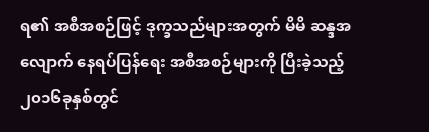ရ၏ အစီအစဉ်ဖြင့် ဒုက္ခသည်များအတွက် မိမိ ဆန္ဒအလျောက် နေရပ်ပြန်ရေး အစီအစဉ်များကို ပြီးခဲ့သည့် ၂၀၁၆ခုနှစ်တွင်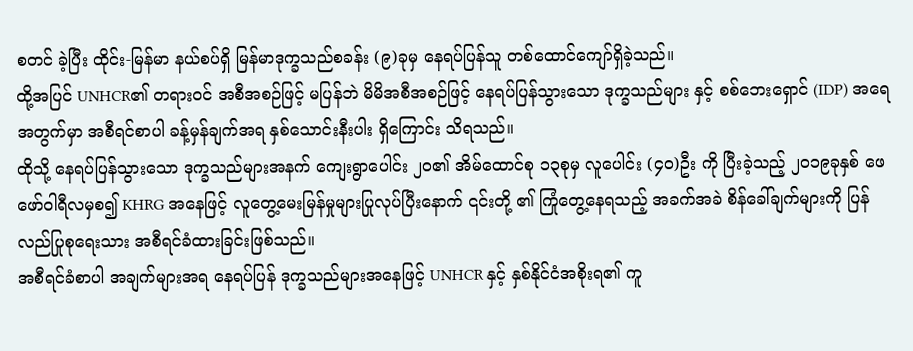စတင် ခဲ့ပြီး ထိုင်း-မြန်မာ နယ်စပ်ရှိ မြန်မာဒုက္ခသည်စခန်း (၉)ခုမှ နေရပ်ပြန်သူ တစ်ထောင်ကျော်ရှိခဲ့သည်။
ထို့အပြင် UNHCR၏ တရားဝင် အစီအစဉ်ဖြင့် မပြန်ဘဲ မိမိအစီအစဉ်ဖြင့် နေရပ်ပြန်သွားသော ဒုက္ခသည်များ နှင့် စစ်ဘေးရှောင် (IDP) အရေအတွက်မှာ အစီရင်စာပါ ခန့်မှန်ချက်အရ နှစ်သောင်းနီးပါး ရှိကြောင်း သိရသည်။
ထိုသို့ နေရပ်ပြန်သွားသော ဒုက္ခသည်များအနက် ကျေးရွာပေါင်း ၂ဝ၏ အိမ်ထောင်စု ၁၃စုမှ လူပေါင်း (၄၀)ဦး ကို ပြီးခဲ့သည့် ၂၀၁၉ခုနှစ် ဖေဖော်ဝါရီလမှစ၍ KHRG အနေဖြင့် လူတွေ့မေးမြန်မှုများပြုလုပ်ပြီးနောက် ၎င်းတို့ ၏ ကြုံတွေ့နေရသည့် အခက်အခဲ စိန်ခေါ်ချက်များကို ပြန်လည်ပြုစုရေးသား အစီရင်ခံထားခြင်းဖြစ်သည်။
အစီရင်ခံစာပါ အချက်များအရ နေရပ်ပြန် ဒုက္ခသည်များအနေဖြင့် UNHCR နှင့် နှစ်နိုင်ငံအစိုးရ၏ ကူ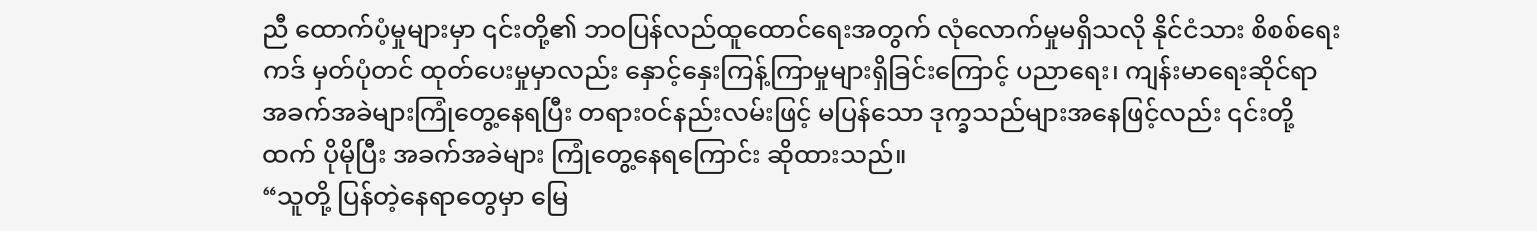ညီ ထောက်ပံ့မှုများမှာ ၎င်းတို့၏ ဘဝပြန်လည်ထူထောင်ရေးအတွက် လုံလောက်မှုမရှိသလို နိုင်ငံသား စိစစ်ရေး ကဒ် မှတ်ပုံတင် ထုတ်ပေးမှုမှာလည်း နှောင့်နှေးကြန့်ကြာမှုများရှိခြင်းကြောင့် ပညာရေး၊ ကျန်းမာရေးဆိုင်ရာ အခက်အခဲများကြုံတွေ့နေရပြီး တရားဝင်နည်းလမ်းဖြင့် မပြန်သော ဒုက္ခသည်များအနေဖြင့်လည်း ၎င်းတို့ထက် ပိုမိုပြီး အခက်အခဲများ ကြုံတွေ့နေရကြောင်း ဆိုထားသည်။
“သူတို့ ပြန်တဲ့နေရာတွေမှာ မြေ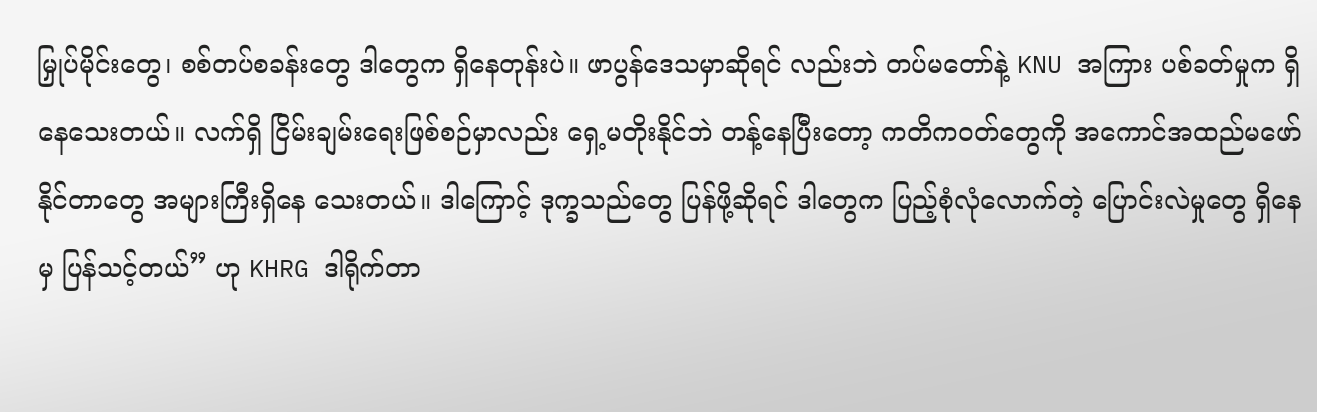မြှုပ်မိုင်းတွေ၊ စစ်တပ်စခန်းတွေ ဒါတွေက ရှိနေတုန်းပဲ။ ဖာပွန်ဒေသမှာဆိုရင် လည်းဘဲ တပ်မတော်နဲ့ KNU အကြား ပစ်ခတ်မှုက ရှိနေသေးတယ်။ လက်ရှိ ငြိမ်းချမ်းရေးဖြစ်စဉ်မှာလည်း ရှေ့မတိုးနိုင်ဘဲ တန့်နေပြီးတော့ ကတိကဝတ်တွေကို အကောင်အထည်မဖော်နိုင်တာတွေ အများကြီးရှိနေ သေးတယ်။ ဒါကြောင့် ဒုက္ခသည်တွေ ပြန်ဖို့ဆိုရင် ဒါတွေက ပြည့်စုံလုံလောက်တဲ့ ပြောင်းလဲမှုတွေ ရှိနေမှ ပြန်သင့်တယ်” ဟု KHRG ဒါရိုက်တာ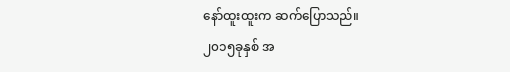နော်ထူးထူးက ဆက်ပြောသည်။
၂၀၁၅ခုနှစ် အ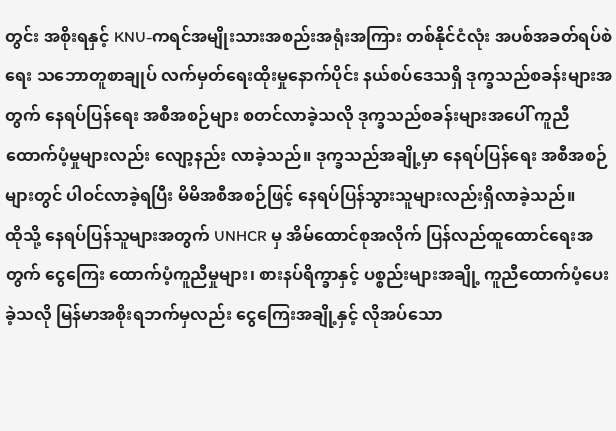တွင်း အစိုးရနှင့် KNU-ကရင်အမျိုးသားအစည်းအရုံးအကြား တစ်နိုင်ငံလုံး အပစ်အခတ်ရပ်စဲရေး သဘောတူစာချုပ် လက်မှတ်ရေးထိုးမှုနောက်ပိုင်း နယ်စပ်ဒေသရှိ ဒုက္ခသည်စခန်းများအတွက် နေရပ်ပြန်ရေး အစီအစဉ်များ စတင်လာခဲ့သလို ဒုက္ခသည်စခန်းများအပေါ် ကူညီထောက်ပံ့မှုများလည်း လျော့နည်း လာခဲ့သည်။ ဒုက္ခသည်အချို့မှာ နေရပ်ပြန်ရေး အစီအစဉ်များတွင် ပါဝင်လာခဲ့ရပြီး မိမိအစီအစဉ်ဖြင့် နေရပ်ပြန်သွားသူများလည်းရှိလာခဲ့သည်။
ထိုသို့ နေရပ်ပြန်သူများအတွက် UNHCR မှ အိမ်ထောင်စုအလိုက် ပြန်လည်ထူထောင်ရေးအတွက် ငွေကြေး ထောက်ပံ့ကူညီမှုများ၊ စားနပ်ရိက္ခာနှင့် ပစ္စည်းများအချို့ ကူညီထောက်ပံ့ပေးခဲ့သလို မြန်မာအစိုးရဘက်မှလည်း ငွေကြေးအချို့နှင့် လိုအပ်သော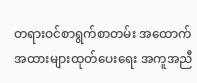တရားဝင်စာရွက်စာတမ်း အထောက်အထားများထုတ်ပေးရေး အကူအညီ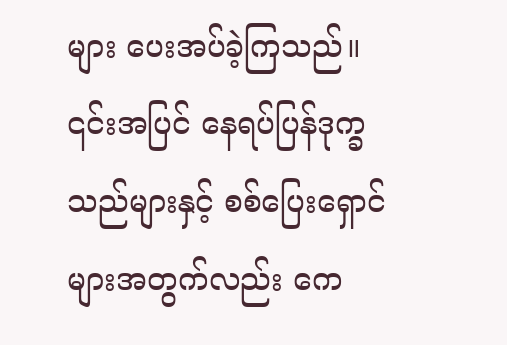များ ပေးအပ်ခဲ့ကြသည်။
၎င်းအပြင် နေရပ်ပြန်ဒုက္ခသည်များနှင့် စစ်ပြေးရှောင်များအတွက်လည်း ကေ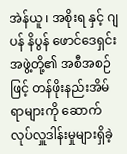အဲန်ယူ ၊ အစိုးရ နှင့် ဂျပန် နိပွန် ဖောင်ဒေရှင်းအဖွဲ့တို့၏ အစီအစဉ်ဖြင့် တန်ဖိုးနည်းအိမ်ရာများကို ဆောက်လုပ်လှူဒါန်းမှုများရှိခဲ့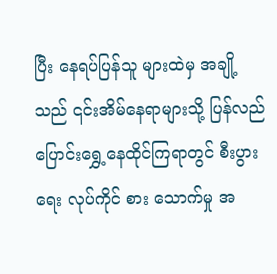ပြီး နေရပ်ပြန်သူ များထဲမှ အချို့သည် ၎င်းအိမ်နေရာများသို့ ပြန်လည်ပြောင်းရွှေ့နေထိုင်ကြရာတွင် စီးပွားရေး လုပ်ကိုင် စား သောက်မှု အ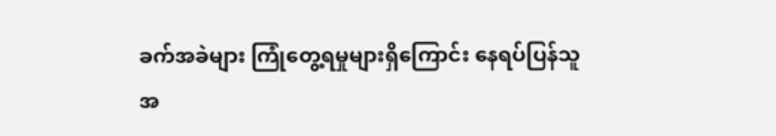ခက်အခဲများ ကြုံတွေ့ရမှုများရှိကြောင်း နေရပ်ပြန်သူအ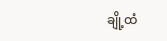ချို့ထံ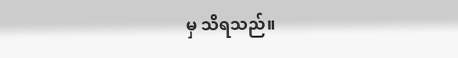မှ သိရသည်။